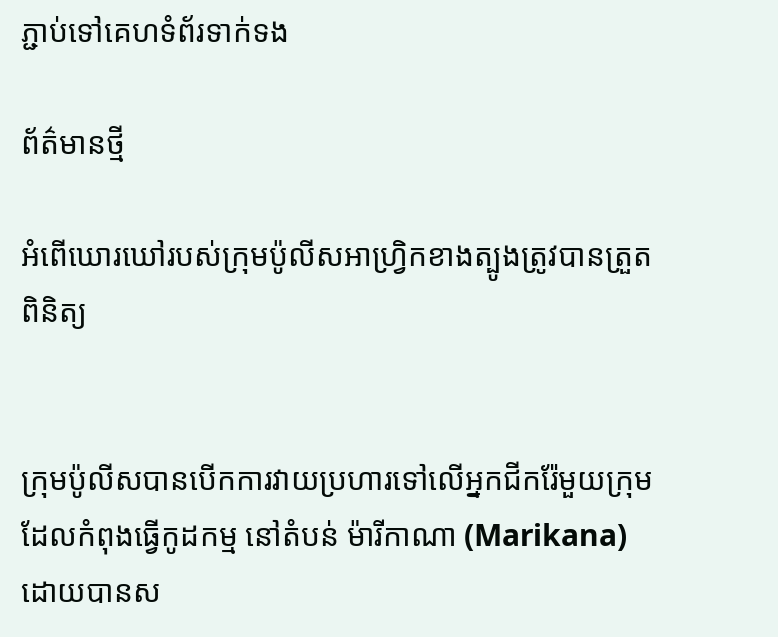ភ្ជាប់ទៅគេហទំព័រទាក់ទង

ព័ត៌មានថ្មី

អំពើឃោរឃៅរបស់ក្រុមប៉ូលីសអាហ្វ្រិកខាងត្បូងត្រូវបានត្រួតពិនិត្យ


ក្រុមប៉ូលីសបានបើកការវាយប្រហារទៅលើអ្នកជីករ៉ែមួយក្រុមដែលកំពុងធ្វើកូដកម្ម នៅតំបន់ ម៉ារីកាណា (Marikana) ដោយបានស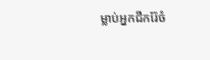ម្លាប់អ្នកជីករ៉ែចំ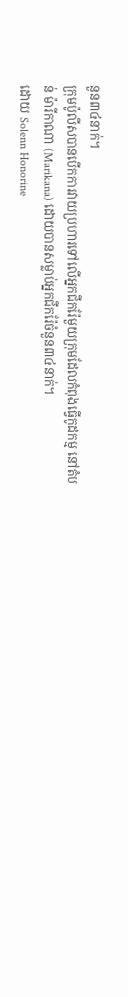នួន៣៤នាក់។
ក្រុមប៉ូលីសបានបើកការវាយប្រហារទៅលើអ្នកជីករ៉ែមួយក្រុមដែលកំពុងធ្វើកូដកម្ម នៅតំបន់ ម៉ារីកាណា (Marikana) ដោយបានសម្លាប់អ្នកជីករ៉ែចំនួន៣៤នាក់។
ដោយ Solenn Honorine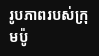រូបភាពរបស់ក្រុមប៉ូ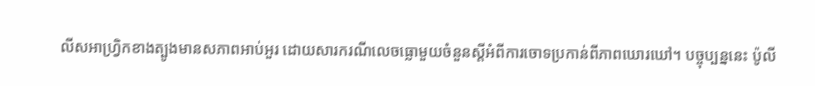លីសអាហ្វ្រិកខាងត្បូងមានសភាពអាប់អួរ ដោយសារករណីលេចធ្លោមួយចំនួនស្តីអំពីការចោទប្រកាន់ពីភាពឃោរឃៅ។ បច្ចុប្បន្ននេះ ប៉ូលី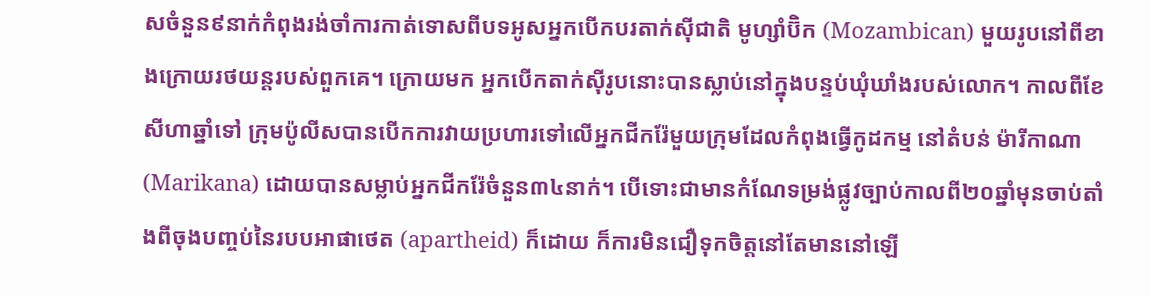សចំនួន៩នាក់កំពុងរង់ចាំការកាត់ទោសពីបទអូសអ្នកបើកបរតាក់ស៊ីជាតិ មូហ្សាំប៊ិក (Mozambican) មួយរូបនៅពីខាងក្រោយរថយន្តរបស់ពួកគេ។ ក្រោយមក អ្នកបើកតាក់ស៊ីរូបនោះបានស្លាប់នៅក្នុងបន្ទប់ឃុំឃាំងរបស់លោក។ កាលពីខែសីហាឆ្នាំទៅ ក្រុមប៉ូលីសបានបើកការវាយប្រហារទៅលើអ្នកជីករ៉ែមួយក្រុមដែលកំពុងធ្វើកូដកម្ម នៅតំបន់ ម៉ារីកាណា (Marikana) ដោយបានសម្លាប់អ្នកជីករ៉ែចំនួន៣៤នាក់។ បើទោះជាមានកំណែទម្រង់ផ្លូវច្បាប់កាលពី២០ឆ្នាំមុនចាប់តាំងពីចុងបញ្ចប់នៃរបបអាផាថេត (apartheid) ក៏ដោយ ក៏ការមិនជឿទុកចិត្តនៅតែមាននៅឡើ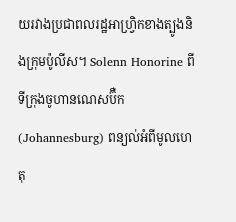យរវាងប្រជាពលរដ្ឋអាហ្វ្រិកខាងត្បូងនិងក្រុមប៉ូលីស។ Solenn Honorine ពីទីក្រុងចូហានណេសប៊ឺក(Johannesburg) ពន្យល់អំពីមូលហេតុ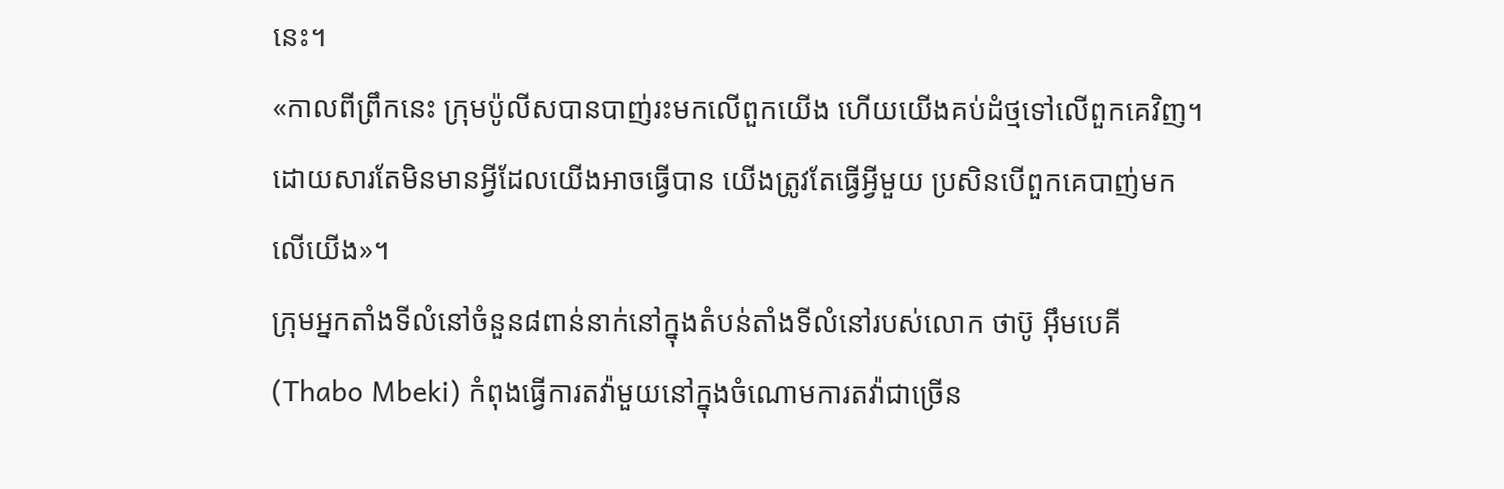នេះ។
«កាលពីព្រឹកនេះ ក្រុមប៉ូលីសបានបាញ់រះមកលើពួកយើង ហើយយើងគប់ដំថ្មទៅលើពួកគេវិញ។ ដោយសារតែមិនមានអ្វីដែលយើងអាចធ្វើបាន យើងត្រូវតែធ្វើអ្វីមួយ ប្រសិនបើពួកគេបាញ់មកលើយើង»។
ក្រុមអ្នកតាំងទីលំនៅចំនួន៨ពាន់នាក់នៅក្នុងតំបន់តាំងទីលំនៅរបស់លោក ថាប៊ូ អ៊ឹមបេគី (Thabo Mbeki) កំពុងធ្វើការតវ៉ាមួយនៅក្នុងចំណោមការតវ៉ាជាច្រើន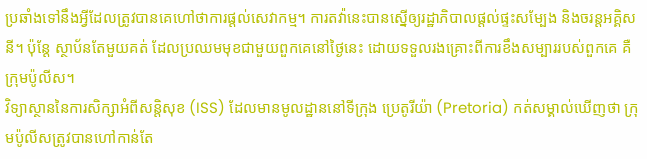ប្រឆាំងទៅនឹងអ្វីដែលត្រូវបានគេហៅថាការផ្តល់សេវាកម្ម។ ការតវ៉ានេះបានស្នើឲ្យរដ្ឋាភិបាលផ្តល់ផ្ទះសម្បែង និងចរន្តអគ្គិសនី។ ប៉ុន្តែ ស្ថាប័នតែមួយគត់ ដែលប្រឈមមុខជាមួយពួកគេនៅថ្ងៃនេះ ដោយទទួលរងគ្រោះពីការខឹងសម្បាររបស់ពួកគេ គឺក្រុមប៉ូលីស។
វិទ្យាស្ថាននៃការសិក្សាអំពីសន្តិសុខ (ISS) ដែលមានមូលដ្ឋាននៅទីក្រុង ប្រេតូរីយ៉ា (Pretoria) កត់សម្គាល់ឃើញថា ក្រុមប៉ូលីសត្រូវបានហៅកាន់តែ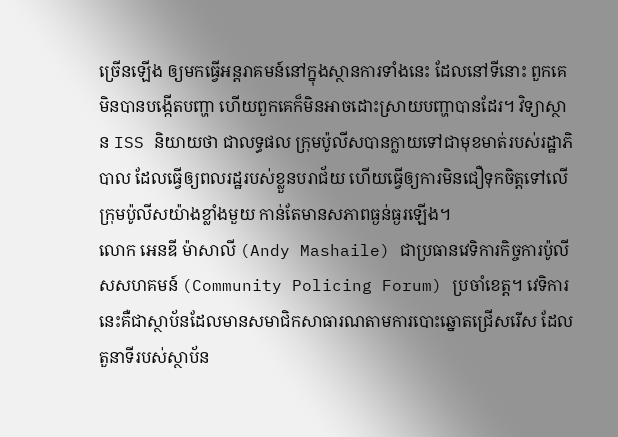ច្រើនឡើង ឲ្យមកធ្វើអន្តរាគមន៍នៅក្នុងស្ថានការទាំងនេះ ដែលនៅទីនោះ ពួកគេមិនបានបង្កើតបញ្ហា ហើយពួកគេក៏មិនអាចដោះស្រាយបញ្ហាបានដែរ។ វិទ្យាស្ថាន ISS និយាយថា ជាលទ្ធផល ក្រុមប៉ូលីសបានក្លាយទៅជាមុខមាត់របស់រដ្ឋាភិបាល ដែលធ្វើឲ្យពលរដ្ឋរបស់ខ្លួនបរាជ័យ ហើយធ្វើឲ្យការមិនជឿទុកចិត្តទៅលើក្រុមប៉ូលីសយ៉ាងខ្លាំងមួយ កាន់តែមានសភាពធ្ងន់ធ្ងរឡើង។
លោក អេនឌី ម៉ាសាលី (Andy Mashaile) ជាប្រធានវេទិការកិច្ចការប៉ូលីសសហគមន៍ (Community Policing Forum) ប្រចាំខេត្ត។ វេទិការនេះគឺជាស្ថាប័នដែលមានសមាជិកសាធារណតាមការបោះឆ្នោតជ្រើសរើស ដែលតួនាទីរបស់ស្ថាប័ន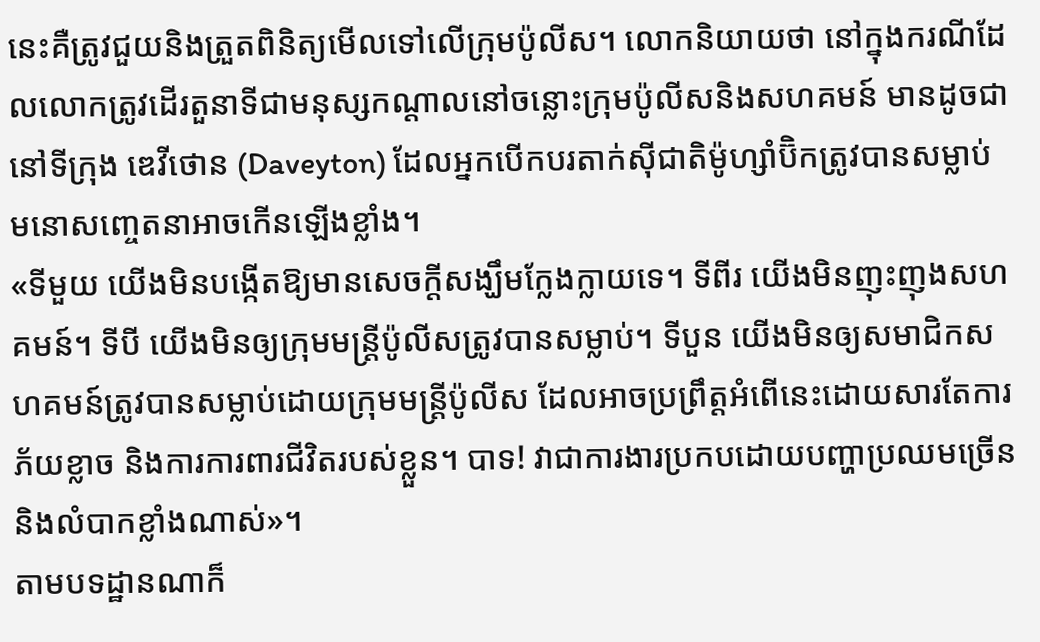នេះគឺត្រូវជួយនិងត្រួតពិនិត្យមើលទៅលើក្រុមប៉ូលីស។ លោកនិយាយថា នៅក្នុងករណីដែលលោកត្រូវដើរតួនាទីជាមនុស្សកណ្តាលនៅចន្លោះក្រុមប៉ូលីសនិងសហគមន៍ មានដូចជានៅទីក្រុង ឌេវីថោន (Daveyton) ដែលអ្នកបើកបរតាក់ស៊ីជាតិម៉ូហ្សាំប៊ិកត្រូវបានសម្លាប់ មនោសញ្ចេតនាអាចកើនឡើងខ្លាំង។
«ទីមួយ យើងមិនបង្កើតឱ្យមានសេចក្តីសង្ឃឹមក្លែងក្លាយទេ។ ទីពីរ យើងមិនញុះញុងសហគមន៍។ ទីបី យើងមិនឲ្យក្រុមមន្ត្រីប៉ូលីសត្រូវបានសម្លាប់។ ទីបួន យើងមិនឲ្យសមាជិកសហគមន៍ត្រូវបានសម្លាប់ដោយក្រុមមន្ត្រីប៉ូលីស ដែលអាចប្រព្រឹត្តអំពើនេះដោយសារតែការភ័យខ្លាច និងការការពារជីវិតរបស់ខ្លួន។ បាទ! វាជាការងារប្រកបដោយបញ្ហាប្រឈមច្រើន និងលំបាកខ្លាំងណាស់»។
តាមបទដ្ឋានណាក៏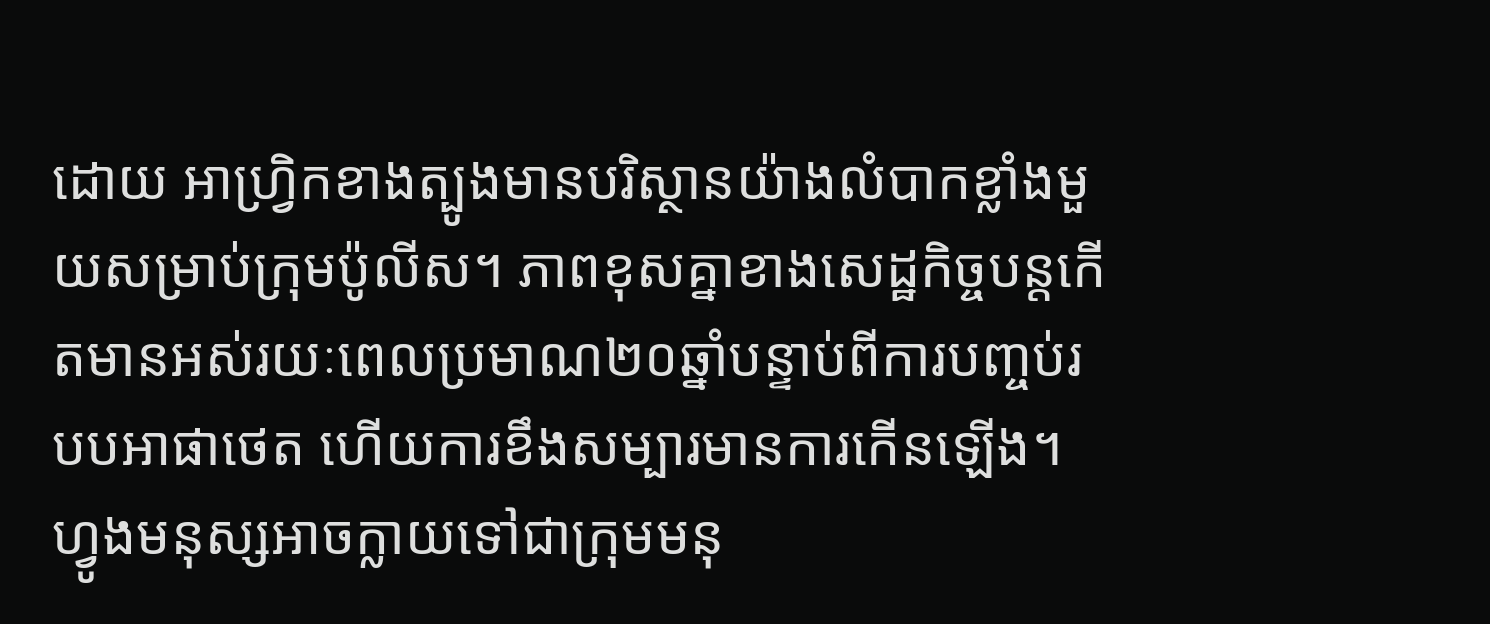ដោយ អាហ្រ្វិកខាងត្បូងមានបរិស្ថានយ៉ាងលំបាកខ្លាំងមួយសម្រាប់ក្រុមប៉ូលីស។ ភាពខុសគ្នាខាងសេដ្ឋកិច្ចបន្តកើតមានអស់រយៈពេលប្រមាណ២០ឆ្នាំបន្ទាប់ពីការបញ្ចប់របបអាផាថេត ហើយការខឹងសម្បារមានការកើនឡើង។ ហ្វូងមនុស្សអាចក្លាយទៅជាក្រុមមនុ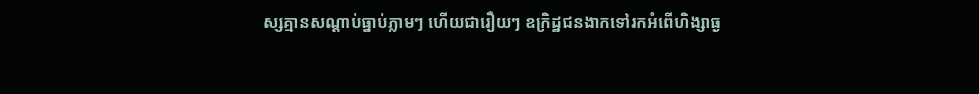ស្សគ្មានសណ្តាប់ធ្នាប់ភ្លាមៗ ហើយជារឿយៗ ឧក្រិដ្ឋជនងាកទៅរកអំពើហិង្សាធ្ង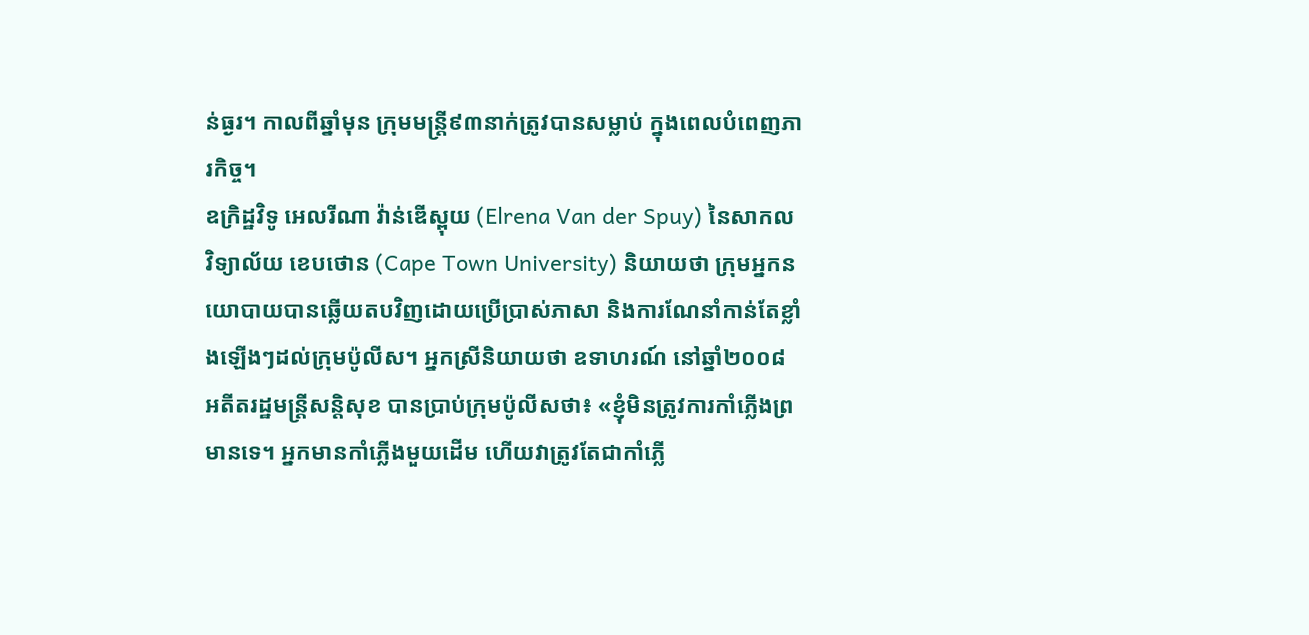ន់ធ្ងរ។ កាលពីឆ្នាំមុន ក្រុមមន្ត្រី៩៣នាក់ត្រូវបានសម្លាប់ ក្នុងពេលបំពេញភារកិច្ច។
ឧក្រិដ្ឋវិទូ អេលរីណា វ៉ាន់ឌើស្ពុយ (Elrena Van der Spuy) នៃសាកលវិទ្យាល័យ ខេបថោន (Cape Town University) និយាយថា ក្រុមអ្នកនយោបាយបានឆ្លើយតបវិញដោយប្រើប្រាស់ភាសា និងការណែនាំកាន់តែខ្លាំងឡើងៗដល់ក្រុមប៉ូលីស។ អ្នកស្រីនិយាយថា ឧទាហរណ៍ នៅឆ្នាំ២០០៨ អតីតរដ្ឋមន្ត្រីសន្តិសុខ បានប្រាប់ក្រុមប៉ូលីសថា៖ «ខ្ញុំមិនត្រូវការកាំភ្លើងព្រមានទេ។ អ្នកមានកាំភ្លើងមួយដើម ហើយវាត្រូវតែជាកាំភ្លើ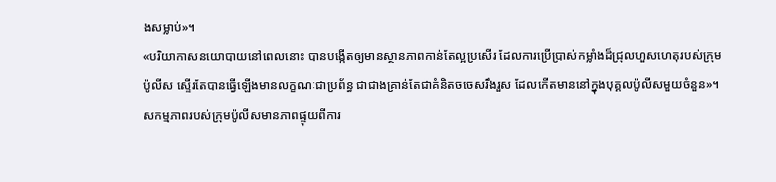ងសម្លាប់»។
«បរិយាកាសនយោបាយនៅពេលនោះ បានបង្កើតឲ្យមានស្ថានភាពកាន់តែល្អប្រសើរ ដែលការប្រើប្រាស់កម្លាំងដ៏ជ្រុលហួសហេតុរបស់ក្រុមប៉ូលីស ស្ទើរតែបានធ្វើឡើងមានលក្ខណៈជាប្រព័ន្ធ ជាជាងគ្រាន់តែជាគំនិតចចេសរឹងរួស ដែលកើតមាននៅក្នុងបុគ្គលប៉ូលីសមួយចំនួន»។
សកម្មភាពរបស់ក្រុមប៉ូលីសមានភាពផ្ទុយពីការ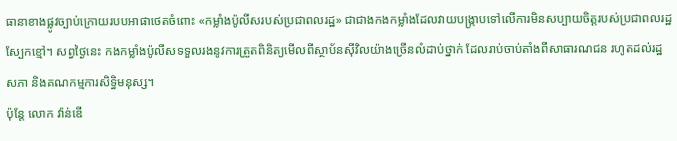ធានាខាងផ្លូវច្បាប់ក្រោយរបបអាផាថេតចំពោះ «កម្លាំងប៉ូលីសរបស់ប្រជាពលរដ្ឋ» ជាជាងកងកម្លាំងដែលវាយបង្ក្រាបទៅលើការមិនសប្បាយចិត្តរបស់ប្រជាពលរដ្ឋស្បែកខ្មៅ។ សព្វថ្ងៃនេះ កងកម្លាំងប៉ូលីសទទួលរងនូវការត្រួតពិនិត្យមើលពីស្ថាប័នស៊ីវិលយ៉ាងច្រើនលំដាប់ថ្នាក់ ដែលរាប់ចាប់តាំងពីសាធារណជន រហូតដល់រដ្ឋសភា និងគណកម្មការសិទ្ធិមនុស្ស។
ប៉ុន្តែ លោក វ៉ាន់ឌើ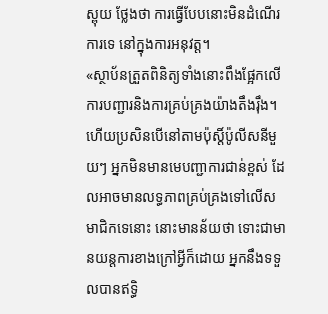ស្ពុយ ថ្លែងថា ការធ្វើបែបនោះមិនដំណើរការទេ នៅក្នុងការអនុវត្ត។
«ស្ថាប័នត្រួតពិនិត្យទាំងនោះពឹងផ្អែកលើការបញ្ជារនិងការគ្រប់គ្រងយ៉ាងតឹងរ៉ឹង។ ហើយប្រសិនបើនៅតាមប៉ុស្តិ៍ប៉ូលីសនីមួយៗ អ្នកមិនមានមេបញ្ជាការជាន់ខ្ពស់ ដែលអាចមានលទ្ធភាពគ្រប់គ្រងទៅលើសមាជិកទេនោះ នោះមានន័យថា ទោះជាមានយន្តការខាងក្រៅអ្វីក៏ដោយ អ្នកនឹងទទួលបានឥទ្ធិ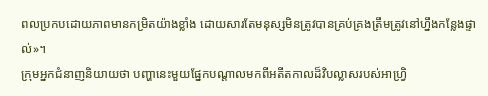ពលប្រកបដោយភាពមានកម្រិតយ៉ាងខ្លាំង ដោយសារតែមនុស្សមិនត្រូវបានគ្រប់គ្រងត្រឹមត្រូវនៅហ្នឹងកន្លែងផ្ទាល់»។
ក្រុមអ្នកជំនាញនិយាយថា បញ្ហានេះមួយផ្នែកបណ្តាលមកពីអតីតកាលដ៏វិបល្លាសរបស់អាហ្វ្រិ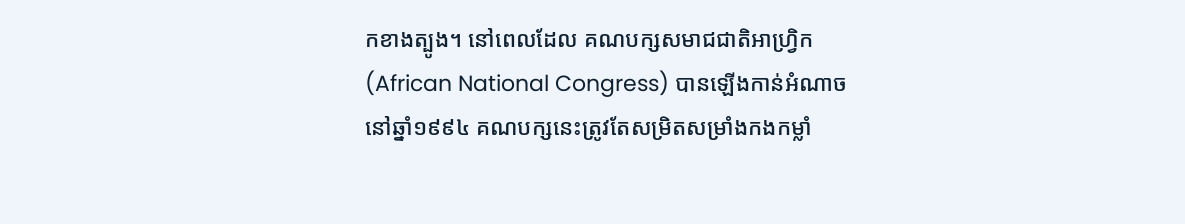កខាងត្បូង។ នៅពេលដែល គណបក្សសមាជជាតិអាហ្វ្រិក (African National Congress) បានឡើងកាន់អំណាចនៅឆ្នាំ១៩៩៤ គណបក្សនេះត្រូវតែសម្រិតសម្រាំងកងកម្លាំ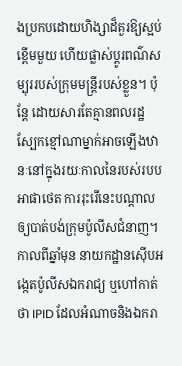ងប្រកបដោយហិង្សាដ៏គួរឱ្យស្អប់ខ្ពើមមួយ ហើយផ្លាស់ប្តូរពណ៌សម្បុររបស់ក្រុមមន្ត្រីរបស់ខ្លួន។ ប៉ុន្តែ ដោយសារតែគ្មានពលរដ្ឋស្បែកខ្មៅណាម្នាក់អាចឡើងឋានៈនៅក្នុងរយៈកាលនៃរបស់របបអាផាថេត ការរុះរើនេះបណ្តាលឲ្យបាត់បង់ក្រុមប៉ូលីសជំនាញ។
កាលពីឆ្នាំមុន នាយកដ្ឋានស៊ើបអង្កេតប៉ូលីសឯករាជ្យ ឬហៅកាត់ថា IPID ដែលអំណាចនិងឯករា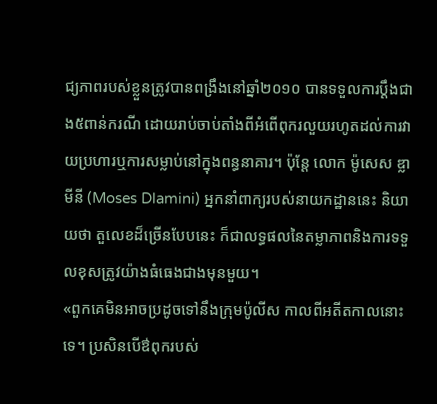ជ្យភាពរបស់ខ្លួនត្រូវបានពង្រឹងនៅឆ្នាំ២០១០ បានទទួលការប្តឹងជាង៥ពាន់ករណី ដោយរាប់ចាប់តាំងពីអំពើពុករលួយរហូតដល់ការវាយប្រហារឬការសម្លាប់នៅក្នុងពន្ធនាគារ។ ប៉ុន្តែ លោក ម៉ូសេស ឌ្លាមីនី (Moses Dlamini) អ្នកនាំពាក្យរបស់នាយកដ្ឋាននេះ និយាយថា តួលេខដ៏ច្រើនបែបនេះ ក៏ជាលទ្ធផលនៃតម្លាភាពនិងការទទួលខុសត្រូវយ៉ាងធំធេងជាងមុនមួយ។
«ពួកគេមិនអាចប្រដូចទៅនឹងក្រុមប៉ូលីស កាលពីអតីតកាលនោះទេ។ ប្រសិនបើឳពុករបស់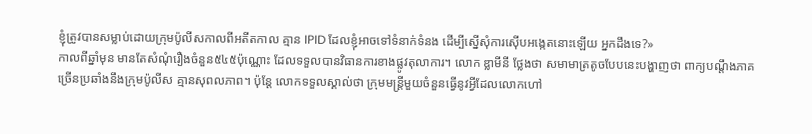ខ្ញុំត្រូវបានសម្លាប់ដោយក្រុមប៉ូលីសកាលពីអតីតកាល គ្មាន IPID ដែលខ្ញុំអាចទៅទំនាក់ទំនង ដើម្បីស្នើសុំការស៊ើបអង្កេតនោះឡើយ អ្នកដឹងទេ?»
កាលពីឆ្នាំមុន មានតែសំណុំរឿងចំនួន៥៤៥ប៉ុណ្ណោះ ដែលទទួលបានវិធានការខាងផ្លូវតុលាការ។ លោក ឌ្លាមីនី ថ្លែងថា សមាមាត្រតូចបែបនេះបង្ហាញថា ពាក្យបណ្តឹងភាគច្រើនប្រឆាំងនឹងក្រុមប៉ូលីស គ្មានសុពលភាព។ ប៉ុន្តែ លោកទទួលស្គាល់ថា ក្រុមមន្ត្រីមួយចំនួនធ្វើនូវអ្វីដែលលោកហៅ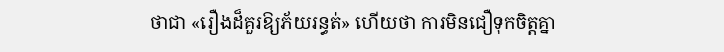ថាជា «រឿងដ៏គួរឱ្យភ័យរន្ធត់» ហើយថា ការមិនជឿទុកចិត្តគ្នា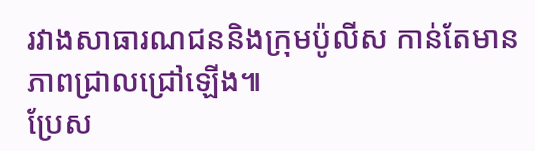រវាងសាធារណជននិងក្រុមប៉ូលីស កាន់តែមានភាពជ្រាលជ្រៅឡើង៕
ប្រែស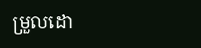ម្រួលដោ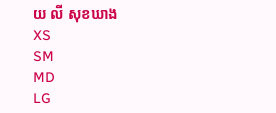យ លី សុខឃាង
XS
SM
MD
LG